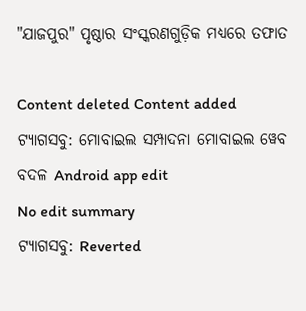"ଯାଜପୁର" ପୃଷ୍ଠାର ସଂସ୍କରଣ‌ଗୁଡ଼ିକ ମଧ୍ୟରେ ତଫାତ

Content deleted Content added
ଟ୍ୟାଗସବୁ: ମୋବାଇଲ ସମ୍ପାଦନା ମୋବାଇଲ ୱେବ ବଦଳ Android app edit
No edit summary
ଟ୍ୟାଗସବୁ: Reverted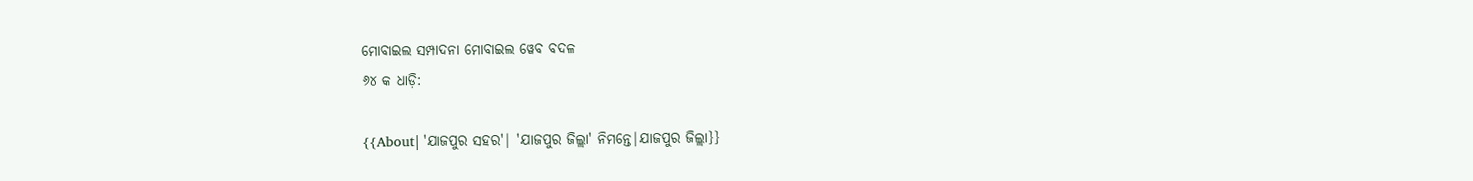ମୋବାଇଲ ସମ୍ପାଦନା ମୋବାଇଲ ୱେବ ବଦଳ
୬୪ କ ଧାଡ଼ି:

{{About| 'ଯାଜପୁର ସହର'| 'ଯାଜପୁର ଜିଲ୍ଲା' ନିମନ୍ତେ|ଯାଜପୁର ଜିଲ୍ଲା}}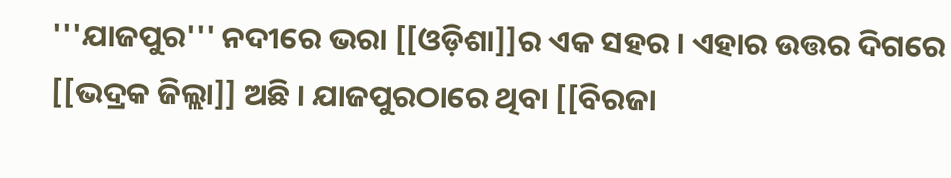'''ଯାଜପୁର''' ନଦୀରେ ଭରା [[ଓଡ଼ିଶା]]ର ଏକ ସହର । ଏହାର ଉତ୍ତର ଦିଗରେ [[ଭଦ୍ରକ ଜିଲ୍ଲା]] ଅଛି । ଯାଜପୁରଠାରେ ଥିବା [[ବିରଜା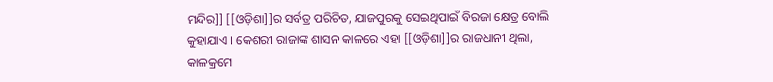ମନ୍ଦିର]] [[ଓଡ଼ିଶା]]ର ସର୍ବତ୍ର ପରିଚିତ, ଯାଜପୁରକୁ ସେଇଥିପାଇଁ ବିରଜା କ୍ଷେତ୍ର ବୋଲି କୁହାଯାଏ । କେଶରୀ ରାଜାଙ୍କ ଶାସନ କାଳରେ ଏହା [[ଓଡ଼ିଶା]]ର ରାଜଧାନୀ ଥିଲା, କାଳକ୍ରମେ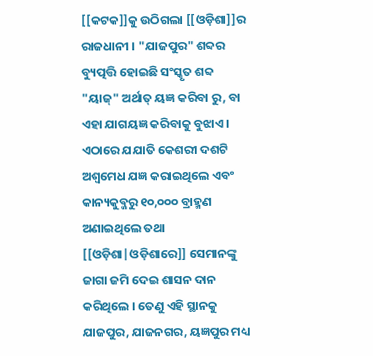[[କଟକ]]କୁ ଉଠିଗଲା [[ଓଡ଼ିଶା]]ର ରାଜଧାନୀ । "ଯାଜପୁର" ଶବ୍ଦର ବ୍ୟୁତ୍ପତ୍ତି ହୋଇଛି ସଂସ୍କୃତ ଶବ୍ଦ "ୟାଜ୍" ଅର୍ଥାତ୍ ୟଜ୍ଞ କରିବା ରୁ, ବା ଏହା ଯାଗୟଜ୍ଞ କରିବାକୁ ବୁଝାଏ । ଏଠାରେ ଯଯାତି କେଶରୀ ଦଶଟି ଅଶ୍ୱମେଧ ଯଜ୍ଞ କରାଇଥିଲେ ଏବଂ କାନ୍ୟକୁବ୍ଜରୁ ୧୦,୦୦୦ ବ୍ରାହ୍ମଣ ଅଣାଇଥିଲେ ତଥା [[ଓଡ଼ିଶା|ଓଡ଼ିଶାରେ]] ସେମାନଙ୍କୁ ଜାଗା ଜମି ଦେଇ ଶାସନ ଦାନ କରିଥିଲେ । ତେଣୁ ଏହି ସ୍ଥାନକୁ ଯାଜପୁର, ଯାଜନଗର, ୟଜ୍ଞପୁର ମଧ୍ୟ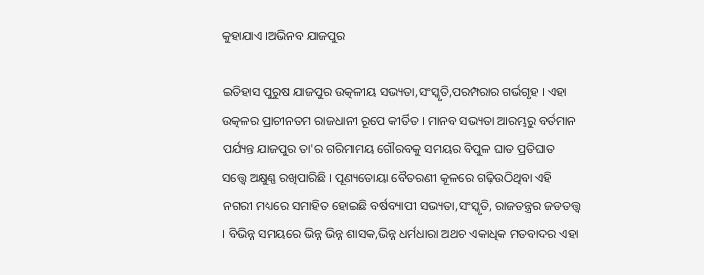କୁହାଯାଏ ।ଅଭିନବ ଯାଜପୁର

ଇତିହାସ ପୁରୁଷ ଯାଜପୁର ଉତ୍କଳୀୟ ସଭ୍ୟତା,ସଂସ୍କୃତି,ପରମ୍ପରାର ଗର୍ଭଗୃହ । ଏହା ଉତ୍କଳର ପ୍ରାଚୀନତମ ରାଜଧାନୀ ରୂପେ କୀର୍ତିତ । ମାନବ ସଭ୍ୟତା ଆରମ୍ଭରୁ ବର୍ତମାନ ପର୍ଯ୍ୟନ୍ତ ଯାଜପୁର ତା'ର ଗରିମାମୟ ଗୌରବକୁ ସମୟର ବିପୁଳ ଘାତ ପ୍ରତିଘାତ ସତ୍ତ୍ୱେ ଅକ୍ଷୁଣ୍ଣ ରଖିପାରିଛି । ପୂଣ୍ୟତୋୟା ବୈତରଣୀ କୂଳରେ ଗଢ଼ିଉଠିଥିବା ଏହି ନଗରୀ ମଧ୍ୟରେ ସମାହିତ ହୋଇଛି ବର୍ଷବ୍ୟାପୀ ସଭ୍ୟତା,ସଂସ୍କୃତି, ରାଜତନ୍ତ୍ରର ଜଡତତ୍ତ୍ଵ । ବିଭିନ୍ନ ସମୟରେ ଭିନ୍ନ ଭିନ୍ନ ଶାସକ,ଭିନ୍ନ ଧର୍ମଧାରା ଅଥଚ ଏକାଧିକ ମତବାଦର ଏହା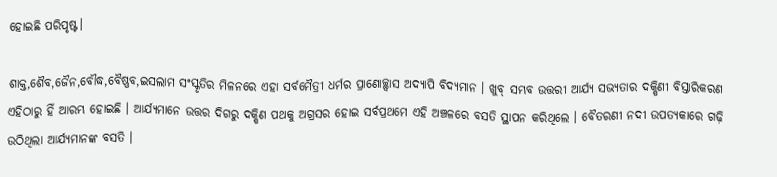ହୋଇଛି ପରିପୃଷ୍ଟ।

ଶାକ୍ତ,ଶୈବ,ଜୈନ,ବୌଦ୍ଧ,ବୈଷ୍ଣବ,ଇସଲାମ ସଂସ୍କୃତିର ମିଳନରେ ଏହା ସର୍ବମୈତ୍ରୀ ଧର୍ମର ପ୍ରାଣୋଚ୍ଛ୍ଵାସ ଅଦ୍ୟାପି ବିଦ୍ୟମାନ । ଖୁବ୍ ସମ୍ଭବ ଉତ୍ତରୀ ଆର୍ଯ୍ୟ ସଭ୍ୟତାର ଦକ୍ଷିଣୀ ବିସ୍ତାରିକରଣ ଏହିଠାରୁ ହିଁ ଆରମ୍ଭ ହୋଇଛି । ଆର୍ଯ୍ୟମାନେ ଉତ୍ତର ଦିଗରୁ ଦକ୍ଷିଣ ପଥକୁ ଅଗ୍ରସର ହୋଇ ସର୍ବପ୍ରଥମେ ଏହି ଅଞ୍ଚଳରେ ବସତି ସ୍ଥାପନ କରିଥିଲେ । ବୈତରଣୀ ନଦୀ ଉପତ୍ୟକାରେ ଗଢ଼ି ଉଠିଥିଲା ଆର୍ଯ୍ୟମାନଙ୍କ ବସତି ।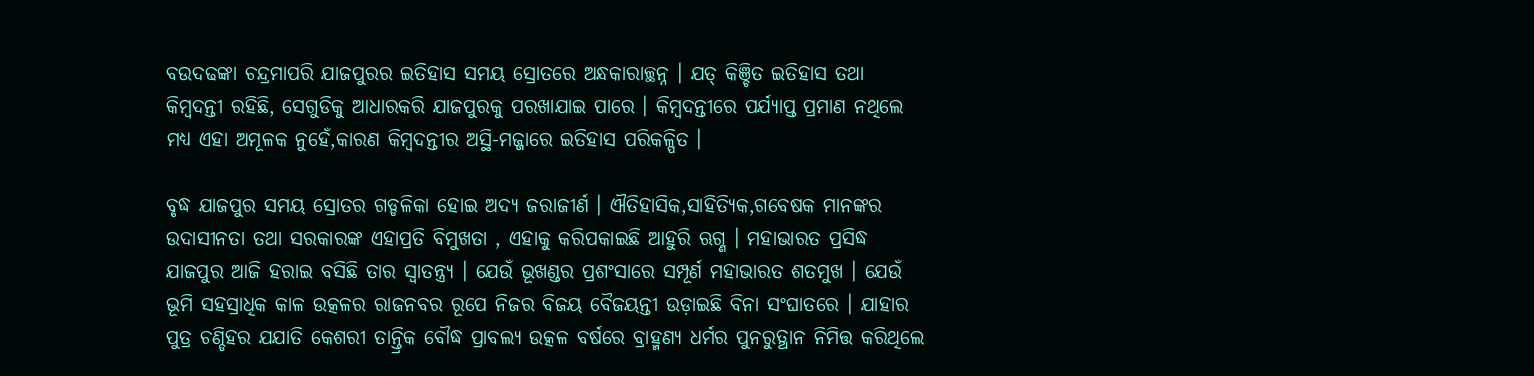ବଉଦଢଙ୍କା ଚନ୍ଦ୍ରମାପରି ଯାଜପୁରର ଇତିହାସ ସମୟ ସ୍ରୋତରେ ଅନ୍ଧକାରାଚ୍ଛନ୍ନ । ଯତ୍ କିଞ୍ଚିତ ଇତିହାସ ତଥା କିମ୍ବଦନ୍ତୀ ରହିଛି, ସେଗୁଡିକୁ ଆଧାରକରି ଯାଜପୁରକୁ ପରଖାଯାଇ ପାରେ । କିମ୍ବଦନ୍ତୀରେ ପର୍ଯ୍ୟାପ୍ତ ପ୍ରମାଣ ନଥିଲେ ମଧ୍ୟ ଏହା ଅମୂଳକ ନୁହେଁ,କାରଣ କିମ୍ବଦନ୍ତୀର ଅସ୍ଥି-ମଜ୍ଜାରେ ଇତିହାସ ପରିକଳ୍ପିତ ।

ବୃଦ୍ଧ ଯାଜପୁର ସମୟ ସ୍ରୋତର ଗଡ୍ଡଳିକା ହୋଇ ଅଦ୍ୟ ଜରାଜୀର୍ଣ । ଐତିହାସିକ,ସାହିତ୍ୟିକ,ଗବେଷକ ମାନଙ୍କର ଉଦାସୀନତା ତଥା ସରକାରଙ୍କ ଏହାପ୍ରତି ବିମୁଖତା , ଏହାକୁ କରିପକାଇଛି ଆହୁରି ଋଗ୍ଣ । ମହାଭାରତ ପ୍ରସିଦ୍ଧ ଯାଜପୁର ଆଜି ହରାଇ ବସିଛି ତାର ସ୍ୱାତନ୍ତ୍ର୍ୟ । ଯେଉଁ ଭୂଖଣ୍ଡର ପ୍ରଶଂସାରେ ସମ୍ପୂର୍ଣ ମହାଭାରତ ଶତମୁଖ । ଯେଉଁ ଭୂମି ସହସ୍ରାଧିକ କାଳ ଉତ୍କଳର ରାଜନବର ରୂପେ ନିଜର ବିଜୟ ବୈଜୟନ୍ତୀ ଉଡ଼ାଇଛି ବିନା ସଂଘାତରେ । ଯାହାର ପୁତ୍ର ଚଣ୍ଡିହର ଯଯାତି କେଶରୀ ତାନ୍ତ୍ରିକ ବୌଦ୍ଧ ପ୍ରାବଲ୍ୟ ଉତ୍କଳ ବର୍ଷରେ ବ୍ରାହ୍ମଣ୍ୟ ଧର୍ମର ପୁନରୁତ୍ଥାନ ନିମିତ୍ତ କରିଥିଲେ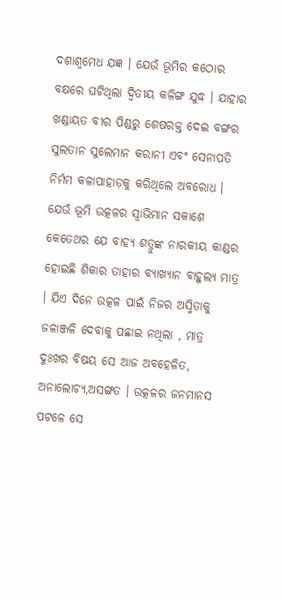ଦଶାଶ୍ୱମେଧ ଯଜ୍ଞ । ଯେଉଁ ଭୂମିର କଠୋର ବକ୍ଷରେ ଘଟିଥିଲା ଦ୍ୱିତୀୟ କଳିଙ୍ଗ ଯୁଦ୍ଧ । ଯାହାର ଖଣ୍ଡାୟତ ବୀର ପିଣ୍ଡରୁ ଶେଷରକ୍ତ ଦେଇ ବଙ୍ଗର ସୁଲତାନ ସୁଲେମାନ କରାନୀ ଏବଂ ସେନାପତି ନିର୍ମମ କଳାପାହାଡ଼କୁ କରିଥିଲେ ଅବରୋଧ । ଯେଉଁ ଭୂମି ଉତ୍କଳର ସ୍ୱାଭିମାନ ସକାଶେ କେତେଥର ଯେ ବାହ୍ୟ ଶତ୍ରୁଙ୍କ ନାରକୀୟ କାଣ୍ଡର ହୋଇଛି ଶିକାର ତାହାର ବ୍ୟାଖ୍ୟାନ ବାହୁଲ୍ୟ ମାତ୍ର । ଯିଏ ଦିନେ ଉତ୍କଳ ପାଇଁ ନିଜର ଅସ୍ମିତାକୁ ଜଳାଞ୍ଜଳି ଦେବାକୁ ପଛାଇ ନଥିଲା , ମାତ୍ର ଦୁଃଖର ବିଷୟ ସେ ଆଜ ଅବହେଳିତ, ଅନାଲୋଚ୍ୟ,ଅସଙ୍ଗତ । ଉତ୍କଳର ଜନମାନସ ପଟଳେ ସେ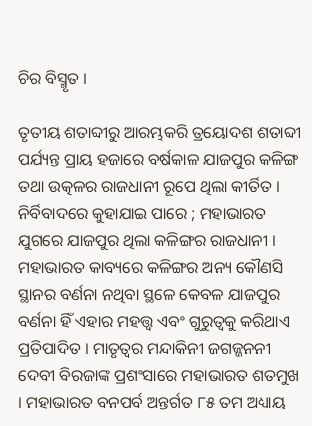ଚିର ବିସ୍ମୃତ ।

ତୃତୀୟ ଶତାବ୍ଦୀରୁ ଆରମ୍ଭକରି ତ୍ରୟୋଦଶ ଶତାବ୍ଦୀ ପର୍ଯ୍ୟନ୍ତ ପ୍ରାୟ ହଜାରେ ବର୍ଷକାଳ ଯାଜପୁର କଳିଙ୍ଗ ତଥା ଉତ୍କଳର ରାଜଧାନୀ ରୂପେ ଥିଲା କୀର୍ତିତ । ନିର୍ବିବାଦରେ କୁହାଯାଇ ପାରେ ; ମହାଭାରତ ଯୁଗରେ ଯାଜପୁର ଥିଲା କଳିଙ୍ଗର ରାଜଧାନୀ । ମହାଭାରତ କାବ୍ୟରେ କଳିଙ୍ଗର ଅନ୍ୟ କୌଣସି ସ୍ଥାନର ବର୍ଣନା ନଥିବା ସ୍ଥଳେ କେବଳ ଯାଜପୁର ବର୍ଣନା ହିଁ ଏହାର ମହତ୍ତ୍ଵ ଏବଂ ଗୁରୁତ୍ଵକୁ କରିଥାଏ ପ୍ରତିପାଦିତ । ମାତୃତ୍ୱର ମନ୍ଦାକିନୀ ଜଗଜ୍ଜନନୀ ଦେବୀ ବିରଜାଙ୍କ ପ୍ରଶଂସାରେ ମହାଭାରତ ଶତମୁଖ । ମହାଭାରତ ବନପର୍ବ ଅନ୍ତର୍ଗତ ୮୫ ତମ ଅଧ୍ୟାୟ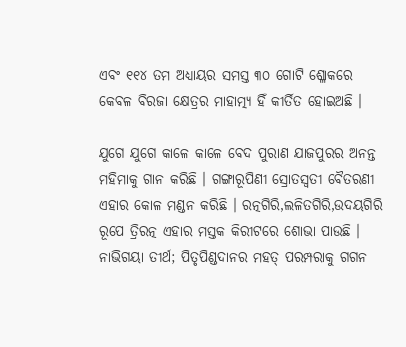ଏବଂ ୧୧୪ ତମ ଅଧ୍ୟାୟର ସମସ୍ତ ୩୦ ଗୋଟି ଶ୍ଳୋକରେ କେବଳ ବିରଜା କ୍ଷେତ୍ରର ମାହାତ୍ମ୍ୟ ହିଁ କୀର୍ତିତ ହୋଇଅଛି ।

ଯୁଗେ ଯୁଗେ କାଳେ କାଳେ ବେଦ ପୁରାଣ ଯାଜପୁରର ଅନନ୍ତ ମହିମାକୁ ଗାନ କରିଛି । ଗଙ୍ଗାରୂପିଣୀ ସ୍ରୋତସ୍ଵତୀ ବୈତରଣୀ ଏହାର କୋଳ ମଣ୍ଡନ କରିଛି । ରତ୍ନଗିରି,ଲଳିତଗିରି,ଉଦୟଗିରି ରୂପେ ତ୍ରିରତ୍ନ ଏହାର ମସ୍ତକ କିରୀଟରେ ଶୋଭା ପାଉଛି । ନାଭିଗୟା ତୀର୍ଥ; ପିତୃପିଣ୍ଡଦାନର ମହତ୍ ପରମ୍ପରାକୁ ଗଗନ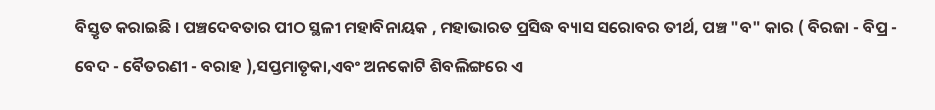ବିସ୍ତୃତ କରାଇଛି । ପଞ୍ଚଦେବତାର ପୀଠ ସ୍ଥଳୀ ମହାବିନାୟକ , ମହାଭାରତ ପ୍ରସିଦ୍ଧ ବ୍ୟାସ ସରୋବର ତୀର୍ଥ, ପଞ୍ଚ "ବ" କାର ( ବିରଜା - ବିପ୍ର - ବେଦ - ବୈତରଣୀ - ବରାହ ),ସପ୍ତମାତୃକା,ଏବଂ ଅନକୋଟି ଶିବଲିଙ୍ଗରେ ଏ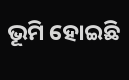ଭୂମି ହୋଇଛି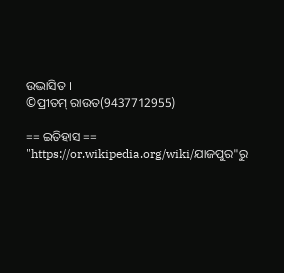ଉଦ୍ଭାସିତ ।
©ପ୍ରୀତମ୍ ରାଉତ(9437712955)

== ଇତିହାସ ==
"https://or.wikipedia.org/wiki/ଯାଜପୁର"ରୁ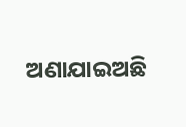ଅଣାଯାଇଅଛି